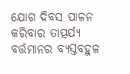ଯୋଗ ଦିବସ ପାଳନ କରିବାର ତାତ୍ପର୍ଯ୍ୟ
ବର୍ତ୍ତମାନର ବ୍ୟସ୍ତବହୁଳ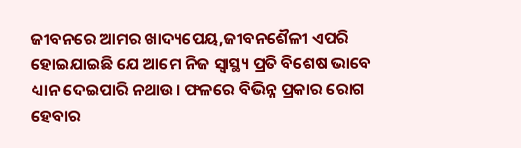ଜୀବନରେ ଆମର ଖାଦ୍ୟପେୟ,ଜୀବନଶୈଳୀ ଏପରି ହୋଇଯାଇଛି ଯେ ଆମେ ନିଜ ସ୍ୱାସ୍ଥ୍ୟ ପ୍ରତି ବିଶେଷ ଭାବେ ଧ୍ୟାନ ଦେଇପାରି ନଥାଉ। ଫଳରେ ବିଭିନ୍ନ ପ୍ରକାର ରୋଗ ହେବାର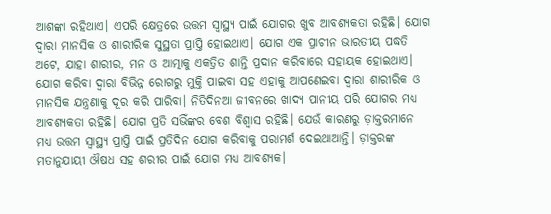ଆଶଙ୍କା ରହିଥାଏ। ଏପରି କ୍ଷେତ୍ରରେ ଉତ୍ତମ ସ୍ୱାସ୍ଥ୍ୟ ପାଇଁ ଯୋଗର ଖୁବ ଆବଶ୍ୟକତା ରହିଛି। ଯୋଗ ଦ୍ୱାରା ମାନସିକ ଓ ଶାରୀରିକ ସୁସ୍ଥତା ପ୍ରାପ୍ତି ହୋଇଥାଏ। ଯୋଗ ଏକ ପ୍ରାଚୀନ ଭାରତୀୟ ପଦ୍ଧତି ଅଟେ, ଯାହା ଶାରୀର, ମନ ଓ ଆତ୍ମାକୁ ଏକତ୍ରିତ ଶାନ୍ତି ପ୍ରଦାନ କରିବାରେ ସହାୟକ ହୋଇଥାଏ। ଯୋଗ କରିବା ଦ୍ୱାରା ବିଭିନ୍ନ ରୋଗରୁ ମୁକ୍ତି ପାଇବା ସହ ଏହାକୁ ଆପଣେଇବା ଦ୍ୱାରା ଶାରୀରିକ ଓ ମାନସିକ ଯନ୍ତ୍ରଣାକୁ ଦୂର କରି ପାରିବା। ନିତିଦିନଆ ଜୀବନରେ ଖାଦ୍ୟ ପାନୀୟ ପରି ଯୋଗର ମଧ୍ୟ ଆବଶ୍ୟକତା ରହିଛି। ଯୋଗ ପ୍ରତି ସଭିଁଙ୍କର ବେଶ ବିଶ୍ୱାସ ରହିଛି। ଯେଉଁ କାରଣରୁ ଡ଼ାକ୍ତରମାନେ ମଧ୍ୟ ଉତ୍ତମ ସ୍ୱାସ୍ଥ୍ୟ ପ୍ରାପ୍ତି ପାଇଁ ପ୍ରତିଦିନ ଯୋଗ କରିବାକୁ ପରାମର୍ଶ ଦେଇଥାଆନ୍ତି। ଡ଼ାକ୍ତରଙ୍କ ମତାନୁଯାୟୀ ଔଷଧ ସହ ଶରୀର ପାଇଁ ଯୋଗ ମଧ୍ୟ ଆବଶ୍ୟକ।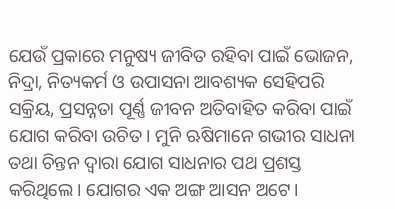ଯେଉଁ ପ୍ରକାରେ ମନୁଷ୍ୟ ଜୀବିତ ରହିବା ପାଇଁ ଭୋଜନ, ନିଦ୍ରା, ନିତ୍ୟକର୍ମ ଓ ଉପାସନା ଆବଶ୍ୟକ ସେହିପରି ସକ୍ରିୟ, ପ୍ରସନ୍ନତା ପୂର୍ଣ୍ଣ ଜୀବନ ଅତିବାହିତ କରିବା ପାଇଁ ଯୋଗ କରିବା ଉଚିତ। ମୁନି ଋଷିମାନେ ଗଭୀର ସାଧନା ତଥା ଚିନ୍ତନ ଦ୍ୱାରା ଯୋଗ ସାଧନାର ପଥ ପ୍ରଶସ୍ତ କରିଥିଲେ। ଯୋଗର ଏକ ଅଙ୍ଗ ଆସନ ଅଟେ।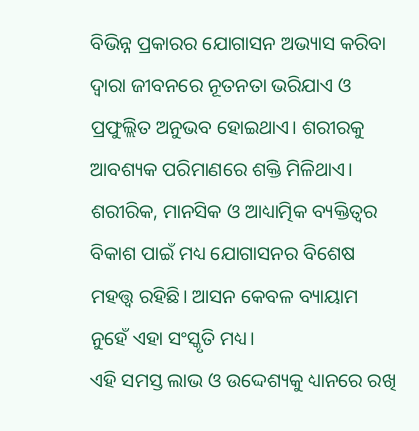ବିଭିନ୍ନ ପ୍ରକାରର ଯୋଗାସନ ଅଭ୍ୟାସ କରିବା ଦ୍ୱାରା ଜୀବନରେ ନୂତନତା ଭରିଯାଏ ଓ ପ୍ରଫୁଲ୍ଲିତ ଅନୁଭବ ହୋଇଥାଏ। ଶରୀରକୁ ଆବଶ୍ୟକ ପରିମାଣରେ ଶକ୍ତି ମିଳିଥାଏ। ଶରୀରିକ, ମାନସିକ ଓ ଆଧ୍ୟାତ୍ମିକ ବ୍ୟକ୍ତିତ୍ୱର ବିକାଶ ପାଇଁ ମଧ୍ୟ ଯୋଗାସନର ବିଶେଷ ମହତ୍ତ୍ୱ ରହିଛି। ଆସନ କେବଳ ବ୍ୟାୟାମ ନୁହେଁ ଏହା ସଂସ୍କୃତି ମଧ୍ୟ।
ଏହି ସମସ୍ତ ଲାଭ ଓ ଉଦ୍ଦେଶ୍ୟକୁ ଧ୍ୟାନରେ ରଖି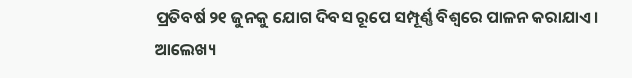ପ୍ରତିବର୍ଷ ୨୧ ଜୁନକୁ ଯୋଗ ଦିବସ ରୂପେ ସମ୍ପୂର୍ଣ୍ଣ ବିଶ୍ୱରେ ପାଳନ କରାଯାଏ।
ଆଲେଖ୍ୟ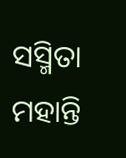ସସ୍ମିତା ମହାନ୍ତି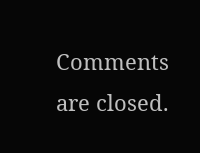Comments are closed.